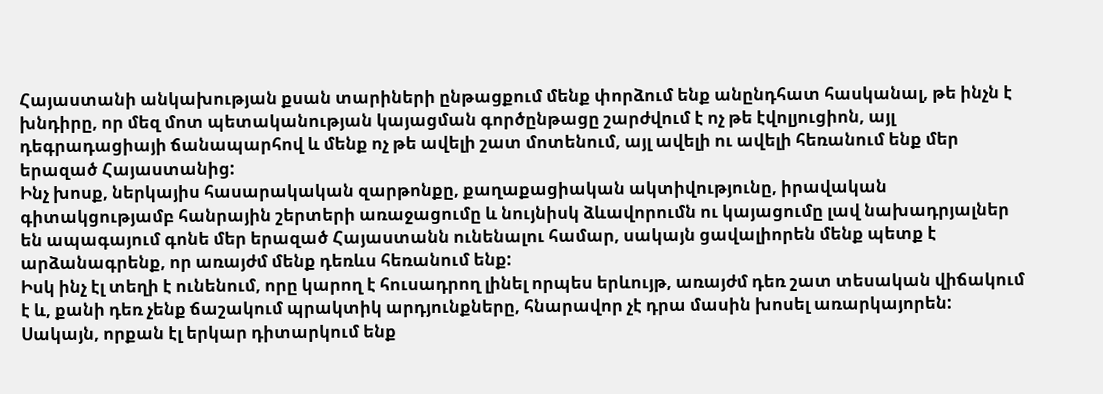Հայաստանի անկախության քսան տարիների ընթացքում մենք փորձում ենք անընդհատ հասկանալ, թե ինչն է խնդիրը, որ մեզ մոտ պետականության կայացման գործընթացը շարժվում է ոչ թե էվոլյուցիոն, այլ դեգրադացիայի ճանապարհով և մենք ոչ թե ավելի շատ մոտենում, այլ ավելի ու ավելի հեռանում ենք մեր երազած Հայաստանից:
Ինչ խոսք, ներկայիս հասարակական զարթոնքը, քաղաքացիական ակտիվությունը, իրավական գիտակցությամբ հանրային շերտերի առաջացումը և նույնիսկ ձևավորումն ու կայացումը լավ նախադրյալներ են ապագայում գոնե մեր երազած Հայաստանն ունենալու համար, սակայն ցավալիորեն մենք պետք է արձանագրենք, որ առայժմ մենք դեռևս հեռանում ենք:
Իսկ ինչ էլ տեղի է ունենում, որը կարող է հուսադրող լինել որպես երևույթ, առայժմ դեռ շատ տեսական վիճակում է և, քանի դեռ չենք ճաշակում պրակտիկ արդյունքները, հնարավոր չէ դրա մասին խոսել առարկայորեն: Սակայն, որքան էլ երկար դիտարկում ենք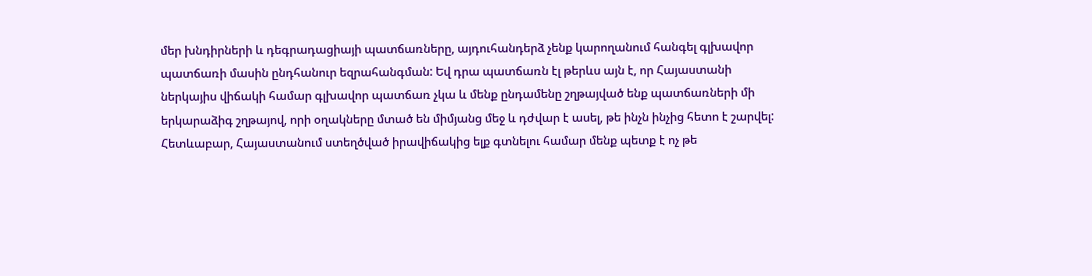մեր խնդիրների և դեգրադացիայի պատճառները, այդուհանդերձ չենք կարողանում հանգել գլխավոր պատճառի մասին ընդհանուր եզրահանգման: Եվ դրա պատճառն էլ թերևս այն է, որ Հայաստանի ներկայիս վիճակի համար գլխավոր պատճառ չկա և մենք ընդամենը շղթայված ենք պատճառների մի երկարաձիգ շղթայով, որի օղակները մտած են միմյանց մեջ և դժվար է ասել, թե ինչն ինչից հետո է շարվել:
Հետևաբար, Հայաստանում ստեղծված իրավիճակից ելք գտնելու համար մենք պետք է ոչ թե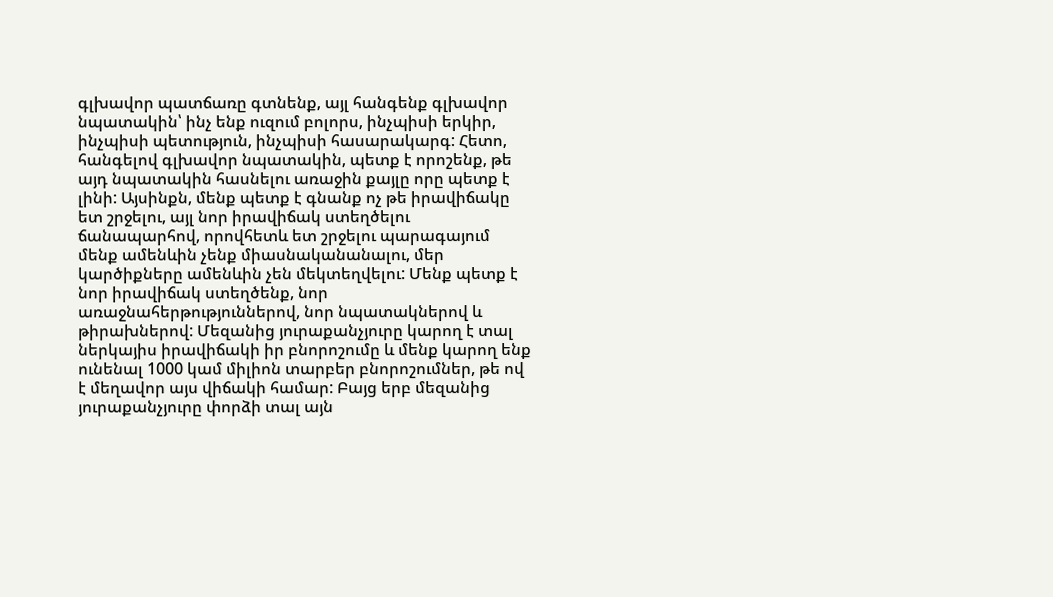գլխավոր պատճառը գտնենք, այլ հանգենք գլխավոր նպատակին՝ ինչ ենք ուզում բոլորս, ինչպիսի երկիր, ինչպիսի պետություն, ինչպիսի հասարակարգ: Հետո, հանգելով գլխավոր նպատակին, պետք է որոշենք, թե այդ նպատակին հասնելու առաջին քայլը որը պետք է լինի: Այսինքն, մենք պետք է գնանք ոչ թե իրավիճակը ետ շրջելու, այլ նոր իրավիճակ ստեղծելու ճանապարհով, որովհետև ետ շրջելու պարագայում մենք ամենևին չենք միասնականանալու, մեր կարծիքները ամենևին չեն մեկտեղվելու: Մենք պետք է նոր իրավիճակ ստեղծենք, նոր առաջնահերթություններով, նոր նպատակներով և թիրախներով: Մեզանից յուրաքանչյուրը կարող է տալ ներկայիս իրավիճակի իր բնորոշումը և մենք կարող ենք ունենալ 1000 կամ միլիոն տարբեր բնորոշումներ, թե ով է մեղավոր այս վիճակի համար: Բայց երբ մեզանից յուրաքանչյուրը փորձի տալ այն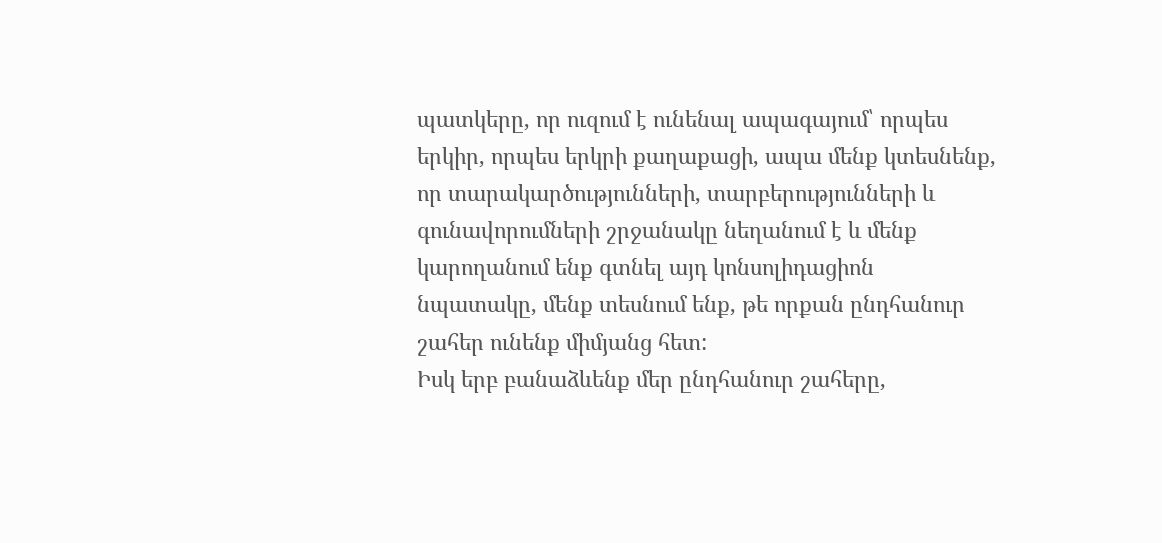պատկերը, որ ուզում է ունենալ ապագայում՝ որպես երկիր, որպես երկրի քաղաքացի, ապա մենք կտեսնենք, որ տարակարծությունների, տարբերությունների և գունավորումների շրջանակը նեղանում է և մենք կարողանում ենք գտնել այդ կոնսոլիդացիոն նպատակը, մենք տեսնում ենք, թե որքան ընդհանուր շահեր ունենք միմյանց հետ:
Իսկ երբ բանաձևենք մեր ընդհանուր շահերը,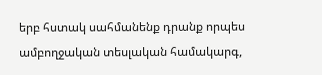երբ հստակ սահմանենք դրանք որպես ամբողջական տեսլական համակարգ,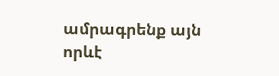ամրագրենք այն որևէ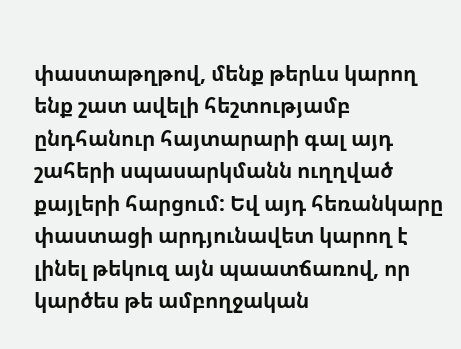փաստաթղթով, մենք թերևս կարող ենք շատ ավելի հեշտությամբ ընդհանուր հայտարարի գալ այդ շահերի սպասարկմանն ուղղված քայլերի հարցում: Եվ այդ հեռանկարը փաստացի արդյունավետ կարող է լինել թեկուզ այն պաատճառով, որ կարծես թե ամբողջական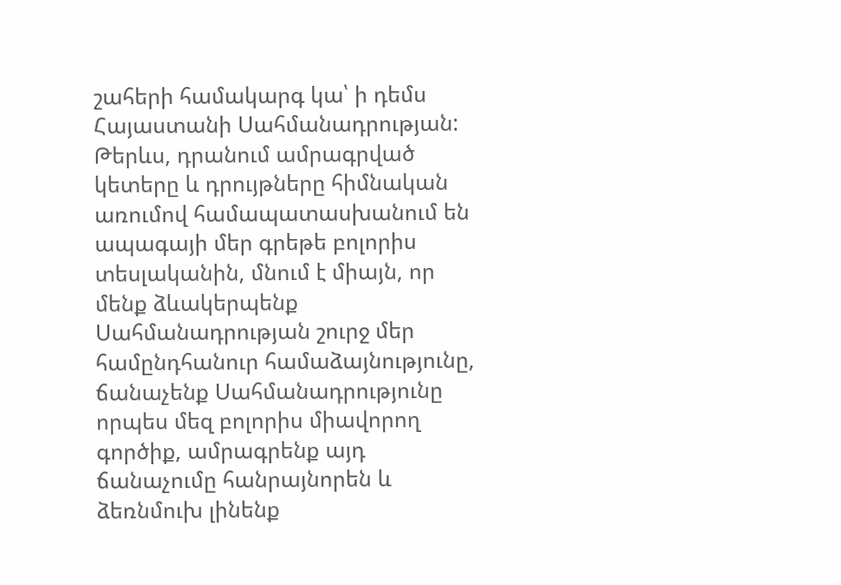շահերի համակարգ կա՝ ի դեմս Հայաստանի Սահմանադրության:
Թերևս, դրանում ամրագրված կետերը և դրույթները հիմնական առումով համապատասխանում են ապագայի մեր գրեթե բոլորիս տեսլականին, մնում է միայն, որ մենք ձևակերպենք Սահմանադրության շուրջ մեր համընդհանուր համաձայնությունը, ճանաչենք Սահմանադրությունը որպես մեզ բոլորիս միավորող գործիք, ամրագրենք այդ ճանաչումը հանրայնորեն և ձեռնմուխ լինենք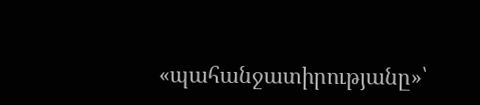«պահանջատիրությանը»՝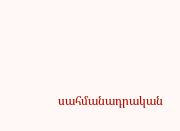սահմանադրական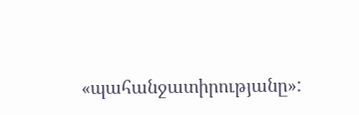«պահանջատիրությանը»: